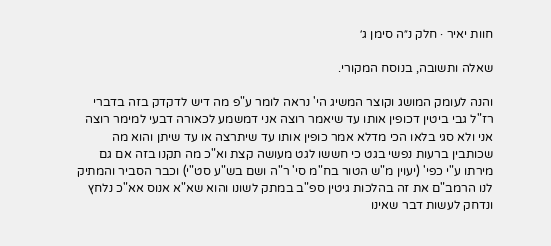חוות יאיר · חלק נ״ה סימן ג׳

שאלה ותשובה, בנוסח המקורי.

והנה לעומק המושג וקוצר המשיג הי' נראה לומר ע"פ מה דיש לדקדק בזה בדברי רז"ל גבי ביטין דכופין אותו עד שיאמר רוצה אני דמשמע לכאורה דבעי למימר רוצה אני ולא סגי בלאו הכי מדלא אמר כופין אותו עד שיתרצה או עד שיתן והוא מה שכותבין ברעות נפשי בגט כי חששו לגט מעושה קצת וא"כ מה תקנו בזה אם גם מירתו ע"י כפי' (יעוין מ"ש הטור בח"מ סי' ר"ה ושם בש"ע סט"י) וכבר הסביר והמתיק לנו הרמב"ם את זה בהלכות גיטין ספ"ב במתק לשונו והוא שא"א אנוס אא"כ נלחץ ונדחק לעשות דבר שאינו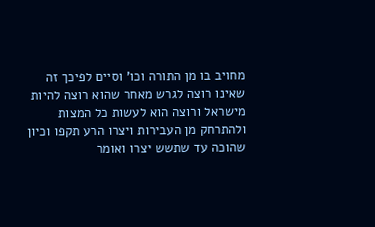מחויב בו מן התורה וכו' וסיים לפיכך זה שאינו רוצה לגרש מאחר שהוא רוצה להיות מישראל ורוצה הוא לעשות כל המצות ולהתרחק מן העבירות ויצרו הרע תקפו וכיון שהוכה עד שתשש יצרו ואומר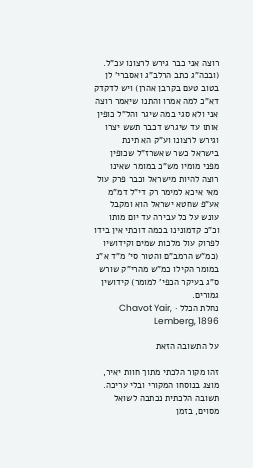רוצה אני כבר גירש לרצונו עכ"ל. (ובכה"ג כתב הרלב"ג ואסברי' לן בטוב טעם בקרבן אהרן) ויש לדקדק דא"כ למה אמרו והתנו שיאמר רוצה אני ולא סגי במה שיגר והל"ל כופין אותו עד שיגרש דכבר תשש יצרו וגירש לרצונו וע"ק הא תינת בישראל כשר שאשרז"ל שכופין מפני מומיו מש"כ במומר שאינו רוצה להיות מישראל וכבר פרק עול מאי איכא למימר רק די"ל דמ"מ אע"פ שחטא ישראל הוא ומקבל עונש על כל עבירה עד יום מותו וכ"כ קדמונינו בכמה דוכתי אין בידו לפרוק עול מלכות שמים וקידושיו (כמ"ש הרמב"ם והטור סי' מ"ד א"נ במומר הקילו כמ"ש מהרי"ק שורש ס"ג בעיקר הכפי' למומר) קידושין גמורים.
נחלת הכלל · Chavot Yair, Lemberg, 1896

על התשובה הזאת

זהו מקור הלכתי מתוך חוות יאיר, מוצג בנוסחו המקורי ובלי עריכה. תשובה הלכתית נכתבה לשואל מסוים, בזמן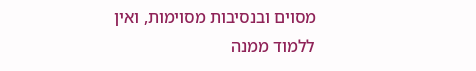מסוים ובנסיבות מסוימות, ואין ללמוד ממנה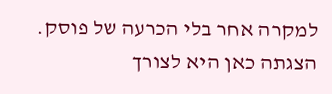למקרה אחר בלי הכרעה של פוסק. הצגתה כאן היא לצורך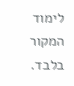לימוד המקור בלבד.